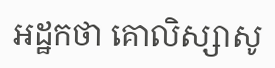អដ្ឋកថា គោលិស្សាសូ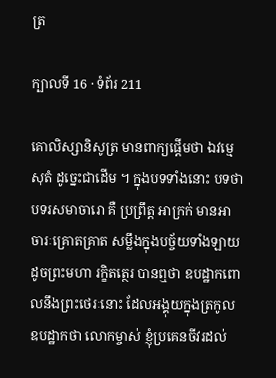ត្រ

ក្បាលទី 16 · ទំព័រ 211

គោលិស្សានិសូត្រ មានពាក្យផ្តើមថា ឯវម្មេ សុតំ ដូច្នេះជាដើម ។ ក្នុងបទទាំងនោះ បទថា បទរសមាចារោ គឺ ប្រព្រឹត្ត អាក្រក់ មានអាចារៈគ្រោតគ្រាត សម្លឹងក្នុងបច្ច័យទាំងឡាយ ដូចព្រះមហា រក្ខិតត្ថេរ បានឮថា ឧបដ្ឋាកពោលនឹងព្រះថេរៈនោះ ដែលអង្គុយក្នុងត្រកូល ឧបដ្ឋាកថា លោកម្ចាស់ ខ្ញុំប្រគេនចីវរដល់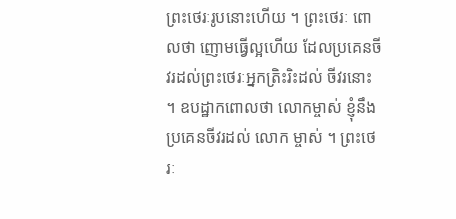ព្រះថេរៈរូបនោះហើយ ។ ព្រះថេរៈ ពោលថា ញោមធ្វើល្អហើយ ដែលប្រគេនចីវរដល់ព្រះថេរៈអ្នកត្រិះរិះដល់ ចីវរនោះ ។ ឧបដ្ឋាកពោលថា លោកម្ចាស់ ខ្ញុំនឹងប្រគេនចីវរដល់ លោក ម្ចាស់ ។ ព្រះថេរៈ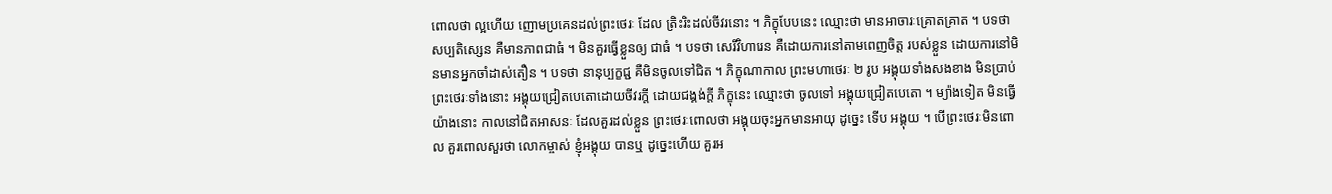ពោលថា ល្អហើយ ញោមប្រគេនដល់ព្រះថេរៈ ដែល ត្រិះរិះដល់ចីវរនោះ ។ ភិក្ខុបែបនេះ ឈ្មោះថា មានអាចារៈគ្រោតគ្រាត ។ បទថា សប្បតិស្សេន គឺមានភាពជាធំ ។ មិនគួរធ្វើខ្លួនឲ្យ ជាធំ ។ បទថា សេរីវិហារេន គឺដោយការនៅតាមពេញចិត្ត របស់ខ្លួន ដោយការនៅមិនមានអ្នកចាំដាស់តឿន ។ បទថា នានុប្បក្ខជ្ជ គឺមិនចូលទៅជិត ។ ភិក្ខុណាកាល ព្រះមហាថេរៈ ២ រូប អង្គុយទាំងសងខាង មិនប្រាប់ព្រះថេរៈទាំងនោះ អង្គុយជ្រៀតបេតោដោយចីវរក្តី ដោយជង្គង់ក្តី ភិក្ខុនេះ ឈ្មោះថា ចូលទៅ អង្គុយជ្រៀតបេតោ ។ ម្យ៉ាងទៀត មិនធ្វើយ៉ាងនោះ កាលនៅជិតអាសនៈ ដែលគួរដល់ខ្លួន ព្រះថេរៈពោលថា អង្គុយចុះអ្នកមានអាយុ ដូច្នេះ ទើប អង្គុយ ។ បើព្រះថេរៈមិនពោល គួរពោលសួរថា លោកម្ចាស់ ខ្ញុំអង្គុយ បានឬ ដូច្នេះហើយ គួរអ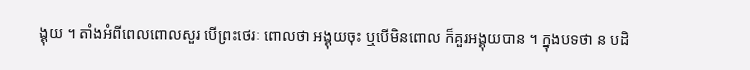ង្គុយ ។ តាំងអំពីពេលពោលសួរ បើព្រះថេរៈ ពោលថា អង្គុយចុះ ឬបើមិនពោល ក៏គួរអង្គុយបាន ។ ក្នុងបទថា ន បដិ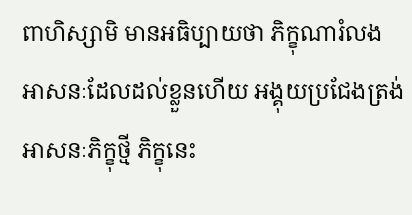ពាហិស្សាមិ មានអធិប្បាយថា ភិក្ខុណារំលង អាសនៈដែលដល់ខ្លួនហើយ អង្គុយប្រជែងត្រង់អាសនៈភិក្ខុថ្មី ភិក្ខុនេះ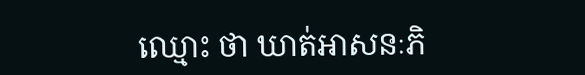ឈ្មោះ ថា ឃាត់អាសនៈភិ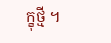ក្ខុថ្មី ។